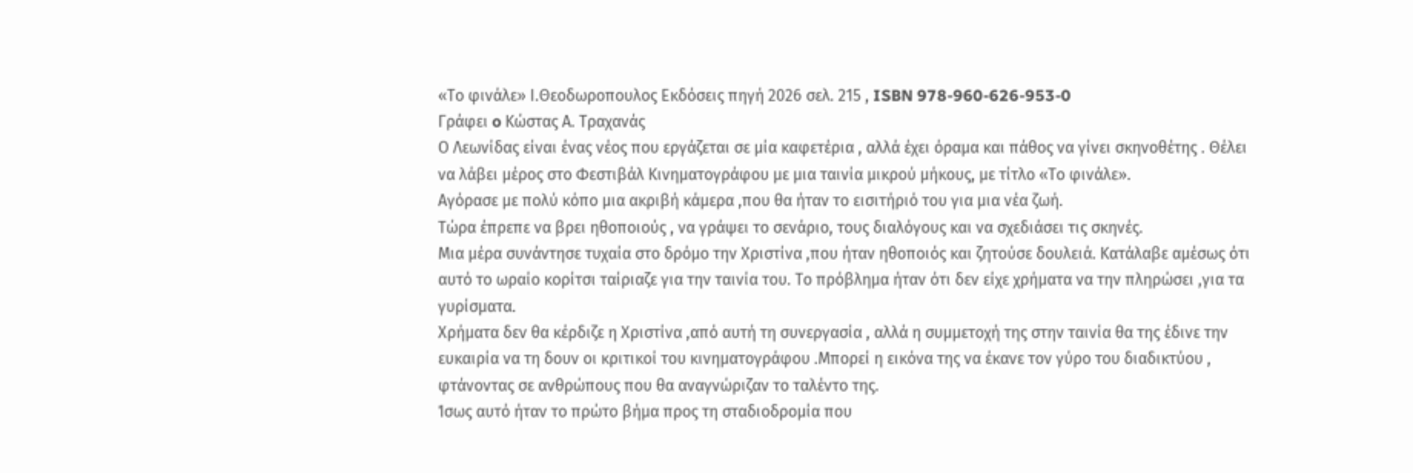«Το φινάλε» Ι.Θεοδωροπουλος Εκδόσεις πηγή 2026 σελ. 215 , ISBN 978-960-626-953-0
Γράφει o Κώστας Α. Τραχανάς
Ο Λεωνίδας είναι ένας νέος που εργάζεται σε μία καφετέρια , αλλά έχει όραμα και πάθος να γίνει σκηνοθέτης . Θέλει να λάβει μέρος στο Φεστιβάλ Κινηματογράφου με μια ταινία μικρού μήκους, με τίτλο «Το φινάλε».
Αγόρασε με πολύ κόπο μια ακριβή κάμερα ,που θα ήταν το εισιτήριό του για μια νέα ζωή.
Τώρα έπρεπε να βρει ηθοποιούς , να γράψει το σενάριο, τους διαλόγους και να σχεδιάσει τις σκηνές.
Μια μέρα συνάντησε τυχαία στο δρόμο την Χριστίνα ,που ήταν ηθοποιός και ζητούσε δουλειά. Κατάλαβε αμέσως ότι αυτό το ωραίο κορίτσι ταίριαζε για την ταινία του. Το πρόβλημα ήταν ότι δεν είχε χρήματα να την πληρώσει ,για τα γυρίσματα.
Χρήματα δεν θα κέρδιζε η Χριστίνα ,από αυτή τη συνεργασία , αλλά η συμμετοχή της στην ταινία θα της έδινε την ευκαιρία να τη δουν οι κριτικοί του κινηματογράφου .Μπορεί η εικόνα της να έκανε τον γύρο του διαδικτύου , φτάνοντας σε ανθρώπους που θα αναγνώριζαν το ταλέντο της.
Ίσως αυτό ήταν το πρώτο βήμα προς τη σταδιοδρομία που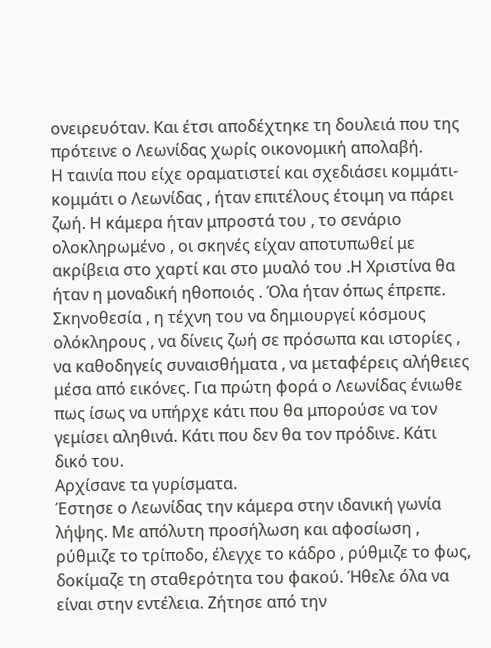ονειρευόταν. Και έτσι αποδέχτηκε τη δουλειά που της πρότεινε ο Λεωνίδας χωρίς οικονομική απολαβή.
Η ταινία που είχε οραματιστεί και σχεδιάσει κομμάτι-κομμάτι ο Λεωνίδας , ήταν επιτέλους έτοιμη να πάρει ζωή. Η κάμερα ήταν μπροστά του , το σενάριο ολοκληρωμένο , οι σκηνές είχαν αποτυπωθεί με ακρίβεια στο χαρτί και στο μυαλό του .Η Χριστίνα θα ήταν η μοναδική ηθοποιός . Όλα ήταν όπως έπρεπε.
Σκηνοθεσία , η τέχνη του να δημιουργεί κόσμους ολόκληρους , να δίνεις ζωή σε πρόσωπα και ιστορίες , να καθοδηγείς συναισθήματα , να μεταφέρεις αλήθειες μέσα από εικόνες. Για πρώτη φορά ο Λεωνίδας ένιωθε πως ίσως να υπήρχε κάτι που θα μπορούσε να τον γεμίσει αληθινά. Κάτι που δεν θα τον πρόδινε. Κάτι δικό του.
Αρχίσανε τα γυρίσματα.
Έστησε ο Λεωνίδας την κάμερα στην ιδανική γωνία λήψης. Με απόλυτη προσήλωση και αφοσίωση , ρύθμιζε το τρίποδο, έλεγχε το κάδρο , ρύθμιζε το φως, δοκίμαζε τη σταθερότητα του φακού. Ήθελε όλα να είναι στην εντέλεια. Ζήτησε από την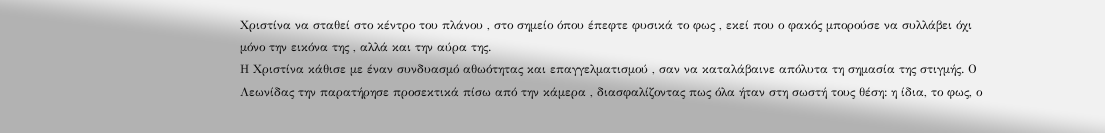Χριστίνα να σταθεί στο κέντρο του πλάνου , στο σημείο όπου έπεφτε φυσικά το φως , εκεί που ο φακός μπορούσε να συλλάβει όχι μόνο την εικόνα της , αλλά και την αύρα της.
Η Χριστίνα κάθισε με έναν συνδυασμό αθωότητας και επαγγελματισμού , σαν να καταλάβαινε απόλυτα τη σημασία της στιγμής. Ο Λεωνίδας την παρατήρησε προσεκτικά πίσω από την κάμερα , διασφαλίζοντας πως όλα ήταν στη σωστή τους θέση: η ίδια, το φως, ο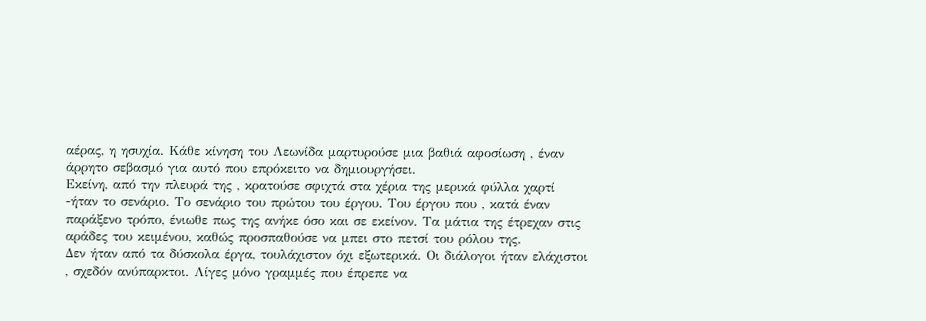αέρας, η ησυχία. Κάθε κίνηση του Λεωνίδα μαρτυρούσε μια βαθιά αφοσίωση , έναν άρρητο σεβασμό για αυτό που επρόκειτο να δημιουργήσει.
Εκείνη, από την πλευρά της , κρατούσε σφιχτά στα χέρια της μερικά φύλλα χαρτί -ήταν το σενάριο. Το σενάριο του πρώτου του έργου. Του έργου που , κατά έναν παράξενο τρόπο, ένιωθε πως της ανήκε όσο και σε εκείνον. Τα μάτια της έτρεχαν στις αράδες του κειμένου, καθώς προσπαθούσε να μπει στο πετσί του ρόλου της.
Δεν ήταν από τα δύσκολα έργα, τουλάχιστον όχι εξωτερικά. Οι διάλογοι ήταν ελάχιστοι , σχεδόν ανύπαρκτοι. Λίγες μόνο γραμμές που έπρεπε να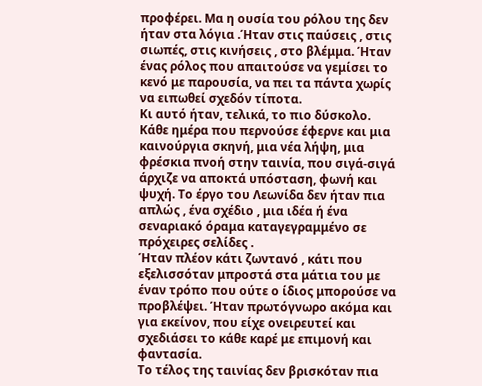προφέρει. Μα η ουσία του ρόλου της δεν ήταν στα λόγια .Ήταν στις παύσεις , στις σιωπές, στις κινήσεις , στο βλέμμα. Ήταν ένας ρόλος που απαιτούσε να γεμίσει το κενό με παρουσία, να πει τα πάντα χωρίς να ειπωθεί σχεδόν τίποτα.
Κι αυτό ήταν, τελικά, το πιο δύσκολο.
Κάθε ημέρα που περνούσε έφερνε και μια καινούργια σκηνή, μια νέα λήψη, μια φρέσκια πνοή στην ταινία, που σιγά-σιγά άρχιζε να αποκτά υπόσταση, φωνή και ψυχή. Το έργο του Λεωνίδα δεν ήταν πια απλώς , ένα σχέδιο , μια ιδέα ή ένα σεναριακό όραμα καταγεγραμμένο σε πρόχειρες σελίδες .
Ήταν πλέον κάτι ζωντανό , κάτι που εξελισσόταν μπροστά στα μάτια του με έναν τρόπο που ούτε ο ίδιος μπορούσε να προβλέψει. Ήταν πρωτόγνωρο ακόμα και για εκείνον, που είχε ονειρευτεί και σχεδιάσει το κάθε καρέ με επιμονή και φαντασία.
Το τέλος της ταινίας δεν βρισκόταν πια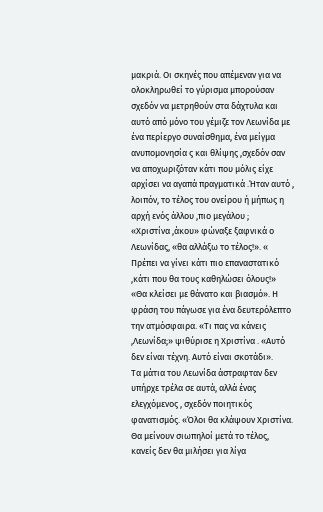μακριά. Οι σκηνές που απέμεναν για να ολοκληρωθεί το γύρισμα μπορούσαν σχεδόν να μετρηθούν στα δάχτυλα και αυτό από μόνο του γέμιζε τον Λεωνίδα με ένα περίεργο συναίσθημα, ένα μείγμα ανυπομονησία ς και θλίψης ,σχεδόν σαν να αποχωριζόταν κάτι που μόλις είχε αρχίσει να αγαπά πραγματικά .Ήταν αυτό , λοιπόν, το τέλος του ονείρου ή μήπως η αρχή ενός άλλου ,πιο μεγάλου ;
«Χριστίνα ,άκου» φώναξε ξαφνικά ο Λεωνίδας, «θα αλλάξω το τέλος!». « Πρέπει να γίνει κάτι πιο επαναστατικό ,κάτι που θα τους καθηλώσει όλους!»
«Θα κλείσει με θάνατο και βιασμό». Η φράση του πάγωσε για ένα δευτερόλεπτο την ατμόσφαιρα. «Τι πας να κάνεις ,Λεωνίδα;» ψιθύρισε η Χριστίνα . «Αυτό δεν είναι τέχνη. Αυτό είναι σκοτάδι».
Τα μάτια του Λεωνίδα άστραφταν δεν υπήρχε τρέλα σε αυτά, αλλά ένας ελεγχόμενος , σχεδόν ποιητικός φανατισμός. «Όλοι θα κλάψουν Χριστίνα. Θα μείνουν σιωπηλοί μετά το τέλος, κανείς δεν θα μιλήσει για λίγα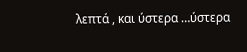λεπτά , και ύστερα …ύστερα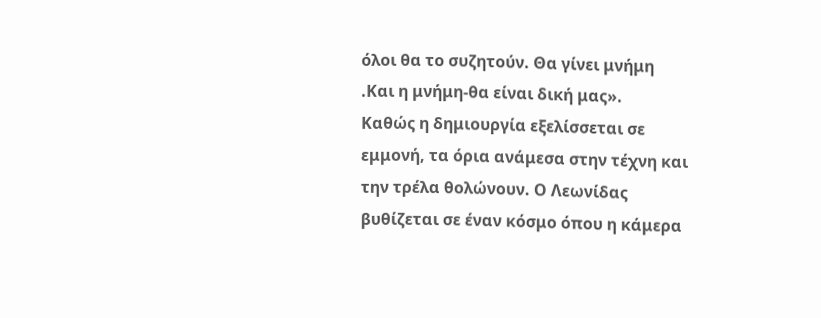όλοι θα το συζητούν. Θα γίνει μνήμη .Και η μνήμη-θα είναι δική μας».
Καθώς η δημιουργία εξελίσσεται σε εμμονή, τα όρια ανάμεσα στην τέχνη και την τρέλα θολώνουν. Ο Λεωνίδας βυθίζεται σε έναν κόσμο όπου η κάμερα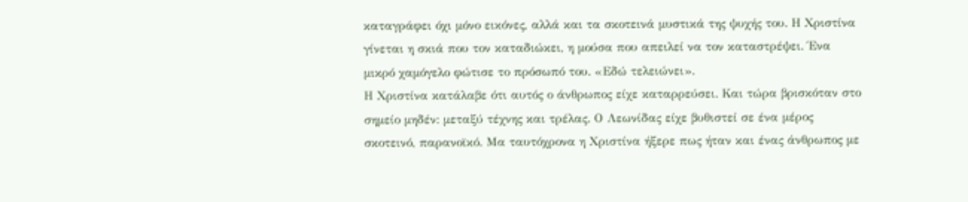καταγράφει όχι μόνο εικόνες, αλλά και τα σκοτεινά μυστικά της ψυχής του. Η Χριστίνα γίνεται η σκιά που τον καταδιώκει, η μούσα που απειλεί να τον καταστρέψει. Ένα μικρό χαμόγελο φώτισε το πρόσωπό του. «Εδώ τελειώνει».
Η Χριστίνα κατάλαβε ότι αυτός ο άνθρωπος είχε καταρρεύσει. Και τώρα βρισκόταν στο σημείο μηδέν: μεταξύ τέχνης και τρέλας. Ο Λεωνίδας είχε βυθιστεί σε ένα μέρος σκοτεινό, παρανοϊκό. Μα ταυτόχρονα η Χριστίνα ήξερε πως ήταν και ένας άνθρωπος με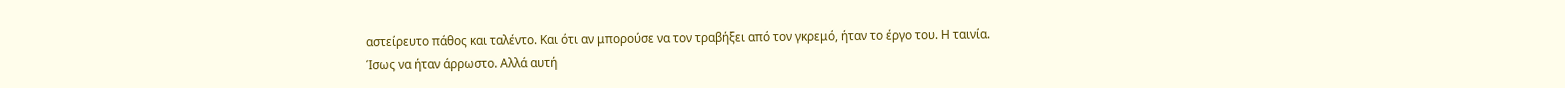αστείρευτο πάθος και ταλέντο. Και ότι αν μπορούσε να τον τραβήξει από τον γκρεμό, ήταν το έργο του. Η ταινία.
Ίσως να ήταν άρρωστο. Αλλά αυτή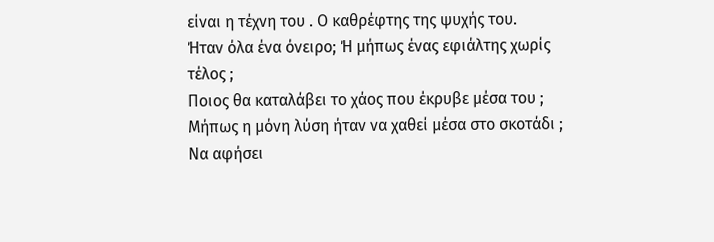είναι η τέχνη του . Ο καθρέφτης της ψυχής του.
Ήταν όλα ένα όνειρο; Ή μήπως ένας εφιάλτης χωρίς τέλος ;
Ποιος θα καταλάβει το χάος που έκρυβε μέσα του ;
Μήπως η μόνη λύση ήταν να χαθεί μέσα στο σκοτάδι ; Να αφήσει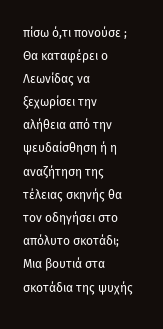πίσω ό,τι πονούσε ;
Θα καταφέρει ο Λεωνίδας να ξεχωρίσει την αλήθεια από την ψευδαίσθηση ή η αναζήτηση της τέλειας σκηνής θα τον οδηγήσει στο απόλυτο σκοτάδι;
Μια βουτιά στα σκοτάδια της ψυχής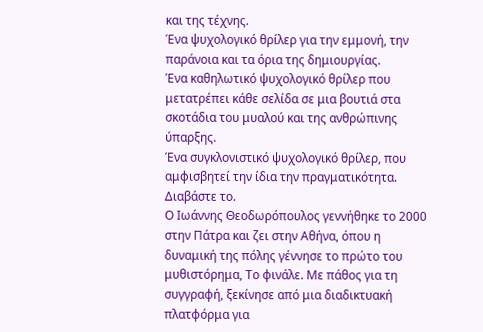και της τέχνης.
Ένα ψυχολογικό θρίλερ για την εμμονή, την παράνοια και τα όρια της δημιουργίας.
Ένα καθηλωτικό ψυχολογικό θρίλερ που μετατρέπει κάθε σελίδα σε μια βουτιά στα σκοτάδια του μυαλού και της ανθρώπινης ύπαρξης.
Ένα συγκλονιστικό ψυχολογικό θρίλερ, που αμφισβητεί την ίδια την πραγματικότητα.
Διαβάστε το.
Ο Ιωάννης Θεοδωρόπουλος γεννήθηκε το 2000 στην Πάτρα και ζει στην Αθήνα, όπου η δυναμική της πόλης γέννησε το πρώτο του μυθιστόρημα, Το φινάλε. Με πάθος για τη συγγραφή, ξεκίνησε από μια διαδικτυακή πλατφόρμα για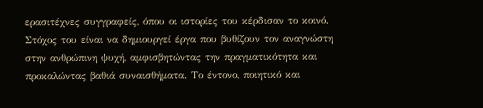ερασιτέχνες συγγραφείς, όπου οι ιστορίες του κέρδισαν το κοινό.
Στόχος του είναι να δημιουργεί έργα που βυθίζουν τον αναγνώστη στην ανθρώπινη ψυχή, αμφισβητώντας την πραγματικότητα και προκαλώντας βαθιά συναισθήματα. Το έντονο, ποιητικό και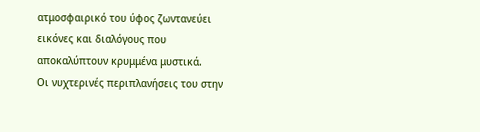ατμοσφαιρικό του ύφος ζωντανεύει εικόνες και διαλόγους που αποκαλύπτουν κρυμμένα μυστικά.
Οι νυχτερινές περιπλανήσεις του στην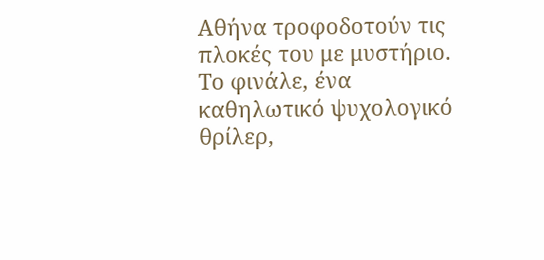Αθήνα τροφοδοτούν τις πλοκές του με μυστήριο. Το φινάλε, ένα καθηλωτικό ψυχολογικό θρίλερ,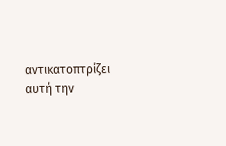αντικατοπτρίζει αυτή την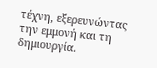τέχνη, εξερευνώντας την εμμονή και τη δημιουργία.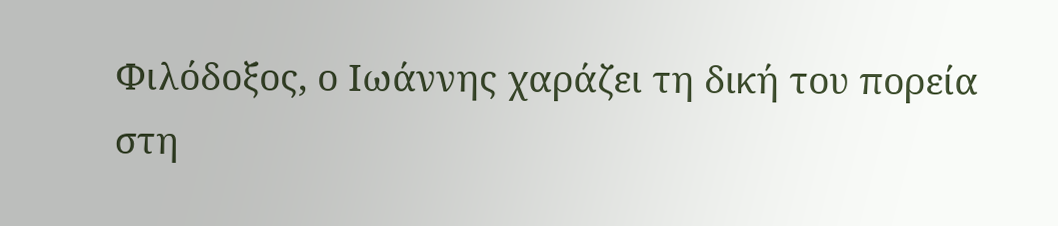Φιλόδοξος, ο Ιωάννης χαράζει τη δική του πορεία στη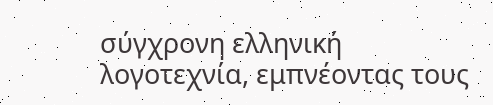σύγχρονη ελληνική λογοτεχνία, εμπνέοντας τους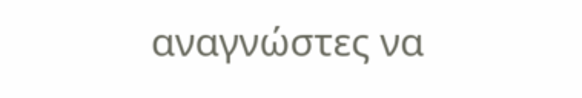αναγνώστες να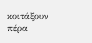κοιτάξουν πέρα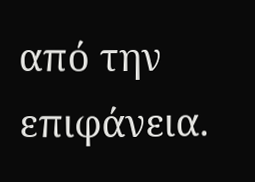από την επιφάνεια.